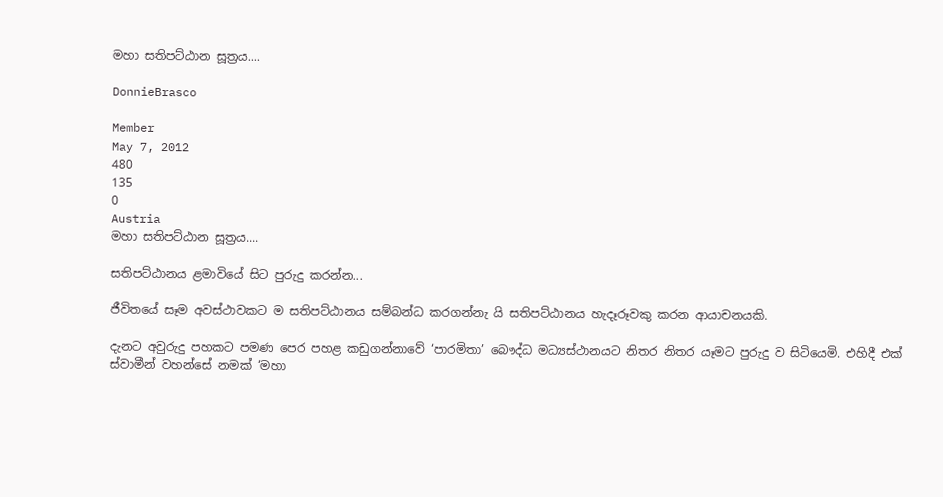මහා සතිපට්ඨාන සූත්‍රය....

DonnieBrasco

Member
May 7, 2012
480
135
0
Austria
මහා සතිපට්ඨාන සූත්‍රය....

සතිපට්ඨානය ළමාවියේ සිට පුරුදු කරන්න...

ජීවිතයේ සෑම අවස්ථාවකට ම සතිපට්ඨානය සම්බන්ධ කරගන්නැ යි සතිපට්ඨානය හැදෑරූවකු කරන ආයාචනයකි.

දැනට අවුරුදු පහකට පමණ පෙර පහළ කඩුගන්නාවේ ‘පාරමිතා’ බෞද්ධ මධ්‍යස්ථානයට නිතර නිතර යෑමට පුරුදු ව සිටියෙමි. එහිදී එක් ස්වාමීන් වහන්සේ නමක් ‘මහා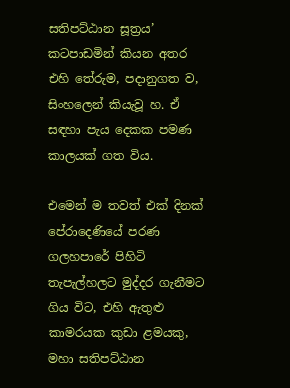සතිපට්ඨාන සූත්‍රය’ කටපාඩමින් කියන අතර එහි තේරුම, පදානුගත ව, සිංහලෙන් කියැවූ හ. ඒ සඳහා පැය දෙකක පමණ කාලයක් ගත විය.

එමෙන් ම තවත් එක් දිනක් පේරාදෙණියේ පරණ ගලහපාරේ පිහිටි තැපැල්හලට මුද්දර ගැනීමට ගිය විට, එහි ඇතුළු කාමරයක කුඩා ළමයකු, මහා සතිපට්ඨාන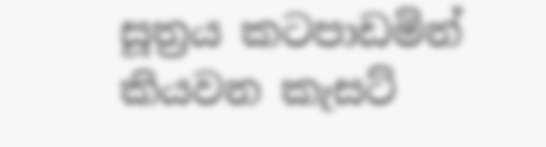සූත්‍රය කටපාඩමින් කියවන කැසට්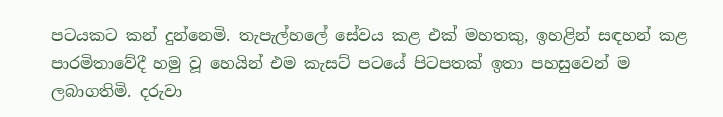පටයකට කන් දුන්නෙමි. තැපැල්හලේ සේවය කළ එක් මහතකු, ඉහළින් සඳහන් කළ පාරමිතාවේදී හමු වූ හෙයින් එම කැසට් පටයේ පිටපතක් ඉතා පහසුවෙන් ම ලබාගතිමි. දරුවා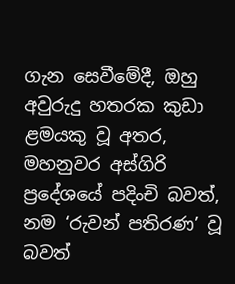ගැන සෙවීමේදී, ඔහු අවුරුදු හතරක කුඩා ළමයකු වූ අතර, මහනුවර අස්ගිරි ප්‍රදේශයේ පදිංචි බවත්, නම ‘රුවන් පතිරණ’ වූ බවත්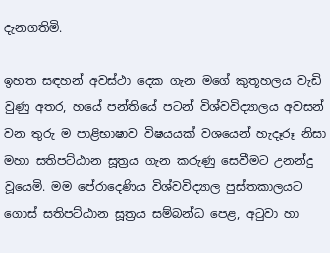දැනගතිමි.

ඉහත සඳහන් අවස්ථා දෙක ගැන මගේ කුතූහලය වැඩි වුණු අතර, හයේ පන්තියේ පටන් විශ්වවිද්‍යාලය අවසන් වන තුරු ම පාළිභාෂාව විෂයයක් වශයෙන් හැදෑරූ නිසා මහා සතිපට්ඨාන සූත්‍රය ගැන කරුණු සෙවීමට උනන්දු වූයෙමි. මම පේරාදෙණිය විශ්වවිද්‍යාල පුස්තකාලයට ගොස් සතිපට්ඨාන සූත්‍රය සම්බන්ධ පෙළ, අටුවා හා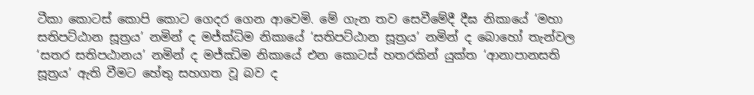ටීකා කොටස් කොපි කොට ගෙදර ගෙන ආවෙමි. මේ ගැන තව සෙවීමේදී දීඝ නිකායේ ‘මහා සතිපට්ඨාන සූත්‍රය’ නමින් ද මජ්ක්‍ධිම නිකායේ ‘සතිපට්ඨාන සූත්‍රය’ නමින් ද බොහෝ තැන්වල ‘සතර සතිපඨානය’ නමින් ද මජ්ඣිම නිකායේ එන කොටස් හතරකින් යුක්ත ‘ආනාපානසති සූත්‍රය’ ඇති වීමට හේතු සහගත වූ බව ද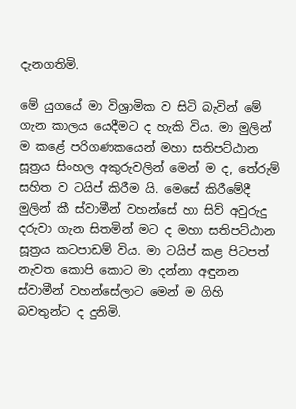දැනගතිමි.

මේ යුගයේ මා විශ්‍රාමික ව සිටි බැවින් මේ ගැන කාලය යෙදීමට ද හැකි විය. මා මුලින් ම කළේ පරිගණකයෙන් මහා සතිපට්ඨාන සූත්‍රය සිංහල අකුරුවලින් මෙන් ම ද, තේරුම් සහිත ව ටයිප් කිරීම යි. මෙසේ කිරීමේදී මුලින් කී ස්වාමීන් වහන්සේ හා සිව් අවුරුදු දරුවා ගැන සිතමින් මට ද මහා සතිපට්ඨාන සූත්‍රය කටපාඩම් විය. මා ටයිප් කළ පිටපත් නැවත කොපි කොට මා දන්නා අඳුනන ස්වාමීන් වහන්සේලාට මෙන් ම ගිහි බවතුන්ට ද දුනිමි.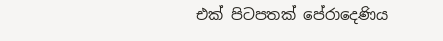එක් පිටපතක් පේරාදෙණිය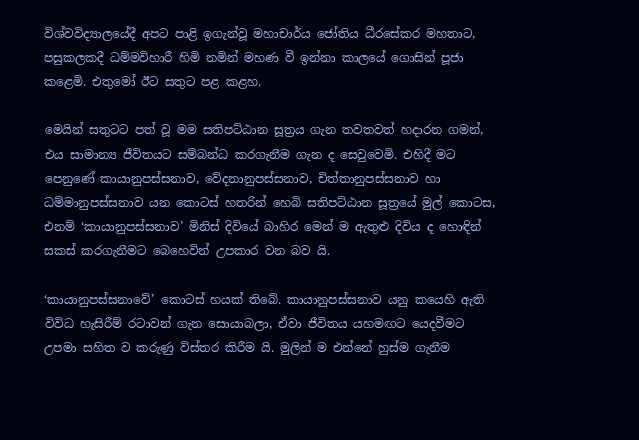විශ්වවිද්‍යාලයේදී අපට පාළි ඉගැන්වූ මහාචාර්ය ජෝතිය ධීරසේකර මහතාට, පසුකලකදී ධම්මවිහාරී හිමි නමින් මහණ වී ඉන්නා කාලයේ ගොසින් පූජා කළෙමි. එතුමෝ ඊට සතුට පළ කළහ.

මෙයින් සතුටට පත් වූ මම සතිපට්ඨාන සූත්‍රය ගැන තවතවත් හදාරන ගමන්, එය සාමාන්‍ය ජීවිතයට සම්බන්ධ කරගැනීම ගැන ද සෙවුවෙමි. එහිදී මට පෙනුණේ කායානුපස්සනාව, වේදනානුපස්සනාව, චිත්තානුපස්සනාව හා ධම්මානුපස්සනාව යන කොටස් හතරින් හෙබි සතිපට්ඨාන සූත්‍රයේ මුල් කොටස, එනම් ‘කායානුපස්සනාව’ මිනිස් දිවියේ බාහිර මෙන් ම ඇතුළු දිවිය ද හොඳින් සකස් කරගැනීමට බෙහෙවින් උපකාර වන බව යි.

‘කායානුපස්සනාවේ’ කොටස් හයක් තිබේ. කායානුපස්සනාව යනු කයෙහි ඇති විවිධ හැසිරීම් රටාවන් ගැන සොයාබලා, ඒවා ජීවිතය යහමඟට යෙදවීමට උපමා සහිත ව කරුණු විස්තර කිරීම යි. මුලින් ම එන්නේ හුස්ම ගැනීම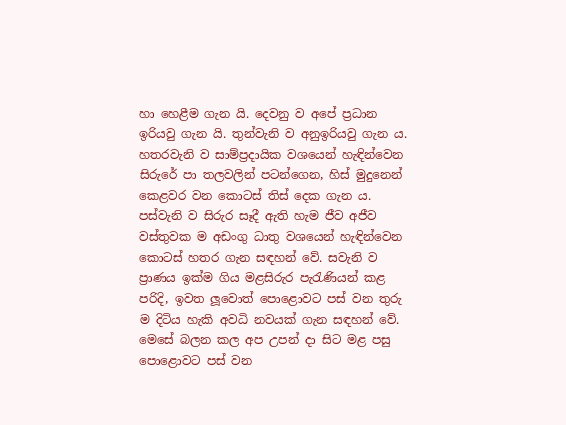හා හෙළීම ගැන යි. දෙවනු ව අපේ ප්‍රධාන ඉරියවු ගැන යි. තුන්වැනි ව අනුඉරියවු ගැන ය. හතරවැනි ව සාම්ප්‍රදායික වශයෙන් හැඳින්වෙන සිරුරේ පා තලවලින් පටන්ගෙන, හිස් මුදුනෙන් කෙළවර වන කොටස් තිස් දෙක ගැන ය. පස්වැනි ව සිරුර සෑදී ඇති හැම ජීව අජීව වස්තුවක ම අඩංගු ධාතු වශයෙන් හැඳින්වෙන කොටස් හතර ගැන සඳහන් වේ. සවැනි ව ප්‍රාණය ඉක්ම ගිය මළසිරුර පැරැණියන් කළ පරිදි, ඉවත ලූවොත් පොළොවට පස් වන තුරු ම දිටිය හැකි අවධි නවයක් ගැන සඳහන් වේ. මෙසේ බලන කල අප උපන් දා සිට මළ පසු පොළොවට පස් වන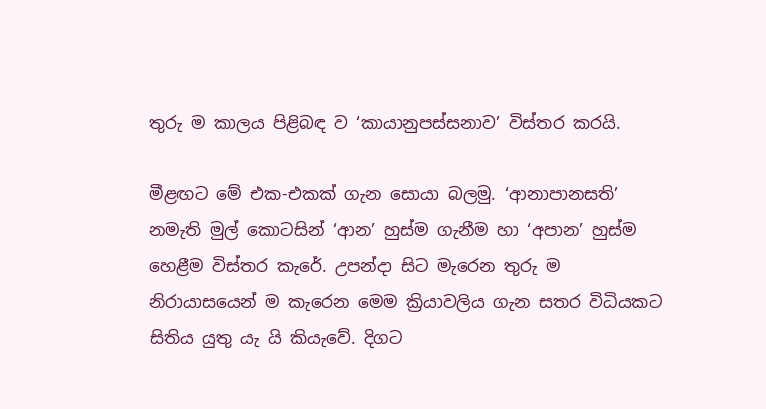තුරු ම කාලය පිළිබඳ ව ‘කායානුපස්සනාව’ විස්තර කරයි.

මීළඟට මේ එක-එකක් ගැන සොයා බලමු. ‘ආනාපානසති’ නමැති මුල් කොටසින් ‘ආන’ හුස්ම ගැනීම හා ‘අපාන’ හුස්ම හෙළීම විස්තර කැරේ. උපන්දා සිට මැරෙන තුරු ම නිරායාසයෙන් ම කැරෙන මෙම ක්‍රියාවලිය ගැන සතර විධියකට සිතිය යුතු යැ යි කියැවේ. දිගට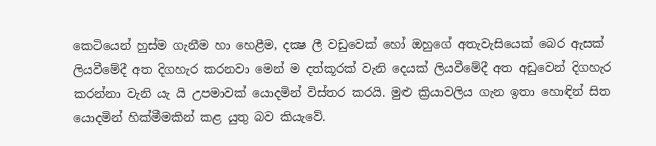කෙටියෙන් හුස්ම ගැනීම හා හෙළීම, දක්‍ෂ ලී වඩුවෙක් හෝ ඔහුගේ අතැවැසියෙක් බෙර ඇසක් ලියවීමේදී අත දිගහැර කරනවා මෙන් ම දත්කූරක් වැනි දෙයක් ලියවීමේදී අත අඩුවෙන් දිගහැර කරන්නා වැනි යැ යි උපමාවක් යොදමින් විස්තර කරයි. මුළු ක්‍රියාවලිය ගැන ඉතා හොඳින් සිත යොදමින් හික්මීමකින් කළ යුතු බව කියැවේ.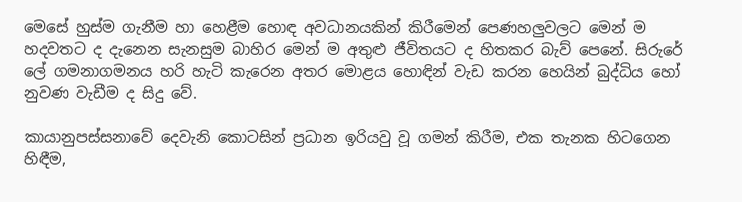මෙසේ හුස්ම ගැනීම හා හෙළීම හොඳ අවධානයකින් කිරීමෙන් පෙණහලුවලට මෙන් ම හදවතට ද දැනෙන සැනසුම බාහිර මෙන් ම අතුළු ජීවිතයට ද හිතකර බැව් පෙනේ. සිරුරේ ලේ ගමනාගමනය හරි හැටි කැරෙන අතර මොළය හොඳින් වැඩ කරන හෙයින් බුද්ධිය හෝ නුවණ වැඩීම ද සිදු වේ.

කායානුපස්සනාවේ දෙවැනි කොටසින් ප්‍රධාන ඉරියවු වූ ගමන් කිරීම, එක තැනක හිටගෙන හිඳීම,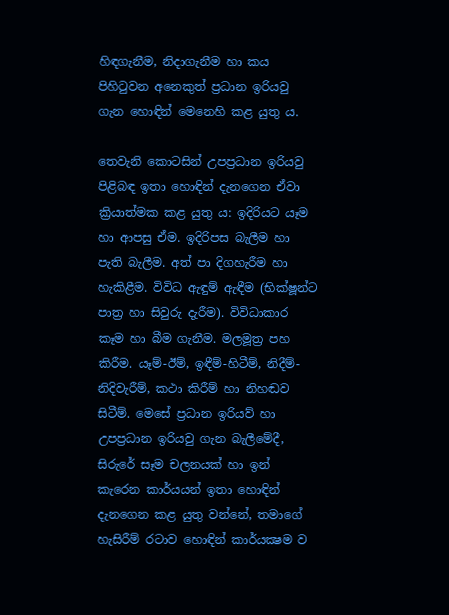හිඳගැනීම, නිදාගැනීම හා කය පිහිටුවන අනෙකුත් ප්‍රධාන ඉරියවු ගැන හොඳින් මෙනෙහි කළ යුතු ය.

තෙවැනි කොටසින් උපප්‍රධාන ඉරියවු පිළිබඳ ඉතා හොඳින් දැනගෙන ඒවා ක්‍රියාත්මක කළ යුතු ය: ඉදිරියට යෑම හා ආපසු ඒම. ඉදිරිපස බැලීම හා පැති බැලීම. අත් පා දිගහැරීම හා හැකිළීම. විවිධ ඇඳුම් ඇඳීම (භික්ෂූන්ට පාත්‍ර හා සිවුරු දැරීම). විවිධාකාර කෑම හා බීම ගැනීම. මලමූත්‍ර පහ කිරීම. යෑම්-ඊම්, ඉඳීම්-හිටීම්, නිදීම්-නිදිවැරීම්, කථා කිරීම් හා නිහඬව සිටීම්. මෙසේ ප්‍රධාන ඉරියව් හා උපප්‍රධාන ඉරියවු ගැන බැලීමේදී, සිරුරේ සෑම චලනයක් හා ඉන් කැරෙන කාර්යයන් ඉතා හොඳින් දැනගෙන කළ යුතු වන්නේ, තමාගේ හැසිරීම් රටාව හොඳින් කාර්යක්‍ෂම ව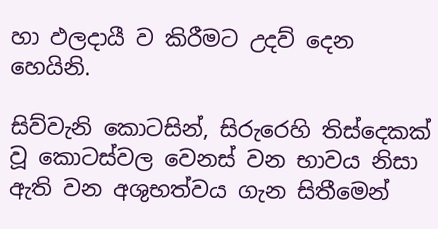හා ඵලදායී ව කිරීමට උදව් දෙන හෙයිනි.

සිව්වැනි කොටසින්, සිරුරෙහි තිස්දෙකක් වූ කොටස්වල වෙනස් වන භාවය නිසා ඇති වන අශුභත්වය ගැන සිතීමෙන්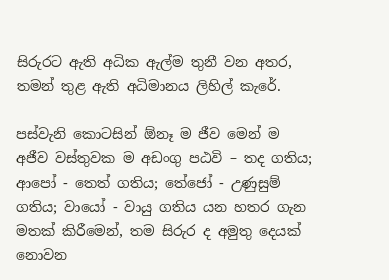සිරුරට ඇති අධික ඇල්ම තුනී වන අතර, තමන් තුළ ඇති අධිමානය ලිහිල් කැරේ.

පස්වැනි කොටසින් ඕනෑ ම ජීව මෙන් ම අජීව වස්තුවක ම අඩංගු පඨවි – තද ගතිය; ආපෝ - තෙත් ගතිය; තේජෝ - උණුසුම් ගතිය; වායෝ - වායු ගතිය යන හතර ගැන මතක් කිරීමෙන්, තම සිරුර ද අමුතු දෙයක් නොවන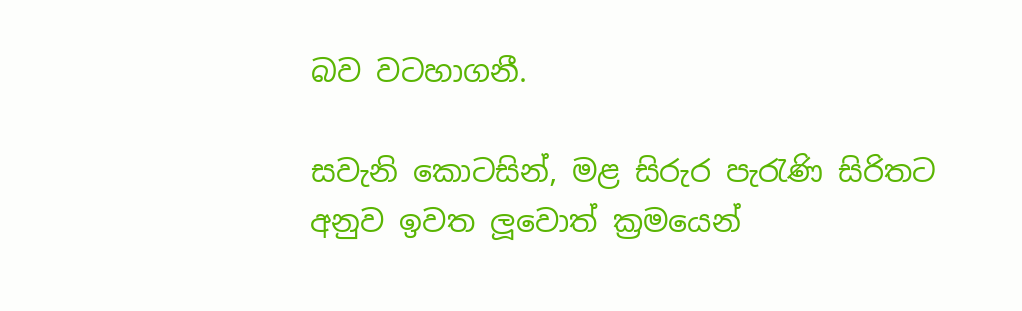බව වටහාගනී.

සවැනි කොටසින්, මළ සිරුර පැරැණි සිරිතට අනුව ඉවත ලූවොත් ක්‍රමයෙන්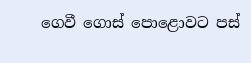ගෙවී ගොස් පොළොවට පස්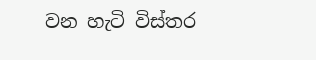වන හැටි විස්තර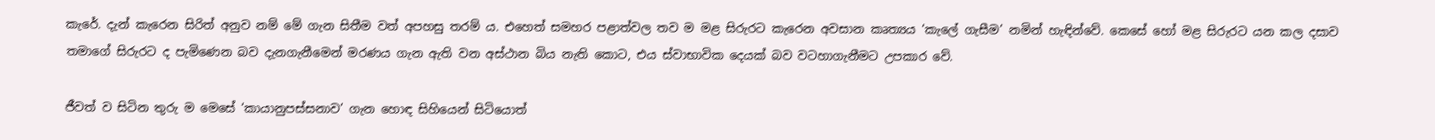කැරේ. දැන් කැරෙන සිරිත් අනුව නම් මේ ගැන සිතීම වත් අපහසු තරම් ය. එහෙත් සමහර පළාත්වල තව ම මළ සිරුරට කැරෙන අවසාන කෘත්‍යය ‘කැලේ ගැසීම’ නමින් හැඳින්වේ. කෙසේ හෝ මළ සිරුරට යන කල දසාව තමාගේ සිරුරට ද පැමිණෙන බව දැනගැනීමෙන් මරණය ගැන ඇති වන අස්ථාන බිය නැති කොට, එය ස්වාභාවික දෙයක් බව වටහාගැනීමට උපකාර වේ.

ජීවත් ව සිටින තුරු ම මෙසේ ‘කායානුපස්සනාව’ ගැන හොඳ සිහියෙන් සිටියොත්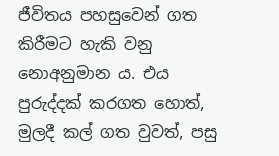ජීවිතය පහසුවෙන් ගත කිරීමට හැකි වනු නොඅනුමාන ය. එය පුරුද්දක් කරගත හොත්, මුලදී කල් ගත වුවත්, පසු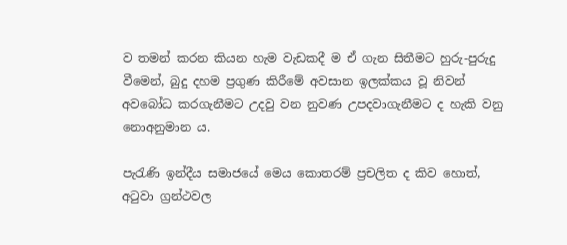ව තමන් කරන කියන හැම වැඩකදී ම ඒ ගැන සිතීමට හුරු-පුරුදු වීමෙන්, බුදු දහම ප්‍රගුණ කිරීමේ අවසාන ඉලක්කය වූ නිවන් අවබෝධ කරගැනීමට උදවු වන නුවණ උපදවාගැනීමට ද හැකි වනු නොඅනුමාන ය.

පැරැණි ඉන්දීය සමාජයේ මෙය කොතරම් ප්‍රචලිත ද කිව හොත්, අටුවා ග්‍රන්ථවල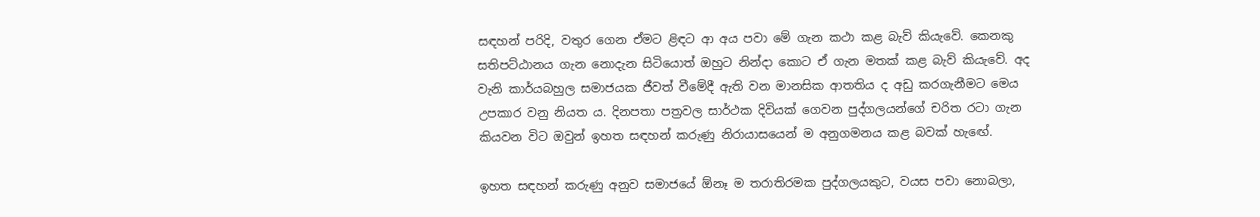සඳහන් පරිදි, වතුර ගෙන ඒමට ළිඳට ආ අය පවා මේ ගැන කථා කළ බැව් කියැවේ. කෙනකු සතිපට්ඨානය ගැන නොදැන සිටියොත් ඔහුට නින්දා කොට ඒ ගැන මතක් කළ බැව් කියැවේ. අද වැනි කාර්යබහුල සමාජයක ජීවත් වීමේදී ඇති වන මානසික ආතතිය ද අඩු කරගැනීමට මෙය උපකාර වනු නියත ය. දිනපතා පත්‍රවල සාර්ථක දිවියක් ගෙවන පුද්ගලයන්ගේ චරිත රටා ගැන කියවන විට ඔවුන් ඉහත සඳහන් කරුණු නිරායාසයෙන් ම අනුගමනය කළ බවක් හැඟේ.

ඉහත සඳහන් කරුණු අනුව සමාජයේ ඕනෑ ම තරාතිරමක පුද්ගලයකුට, වයස පවා නොබලා,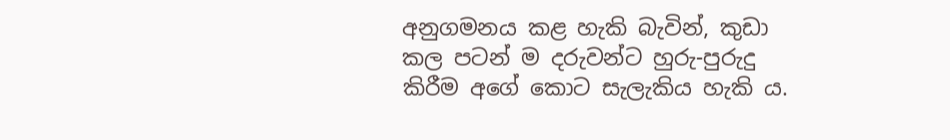අනුගමනය කළ හැකි බැවින්, කුඩා කල පටන් ම දරුවන්ට හුරු-පුරුදු කිරීම අගේ කොට සැලැකිය හැකි ය.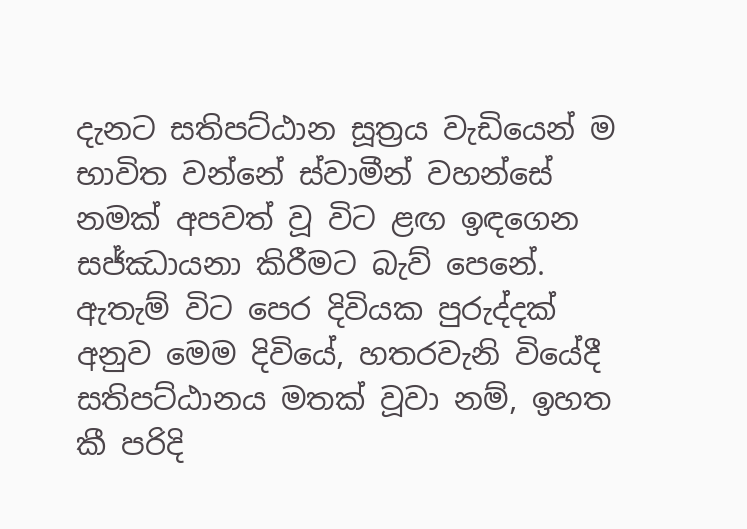දැනට සතිපට්ඨාන සූත්‍රය වැඩියෙන් ම භාවිත වන්නේ ස්වාමීන් වහන්සේ නමක් අපවත් වූ විට ළඟ ඉඳගෙන සජ්ඣායනා කිරීමට බැව් පෙනේ. ඇතැම් විට පෙර දිවියක පුරුද්දක් අනුව මෙම දිවියේ, හතරවැනි වියේදී සතිපට්ඨානය මතක් වූවා නම්, ඉහත කී පරිදි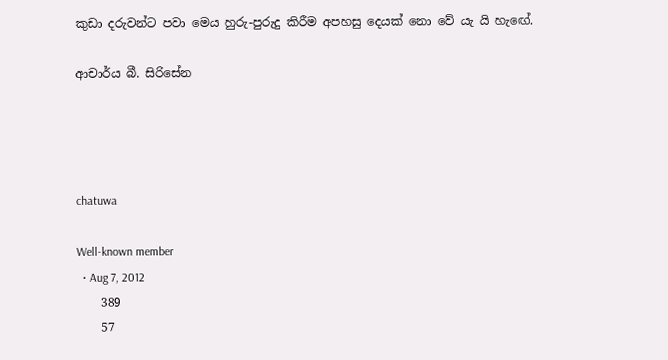කුඩා දරුවන්ට පවා මෙය හුරු-පුරුදු කිරීම අපහසු දෙයක් නො වේ යැ යි හැඟේ.

ආචාර්ය බී. සිරිසේන




chatuwa

Well-known member
  • Aug 7, 2012
    389
    57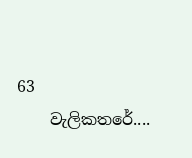63
    වැලිකතරේ....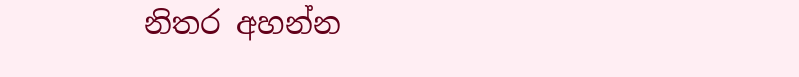නිතර අහන්න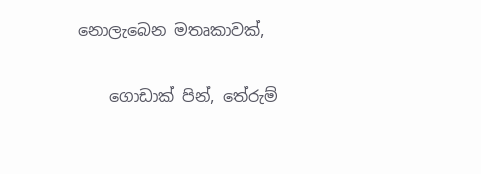නොලැබෙන මතෘකාවක්,

    ගොඩාක් පින්, තේරුම්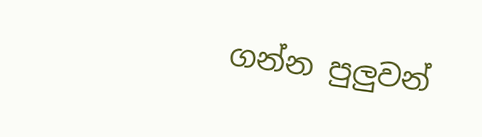ගන්න පුලුවන්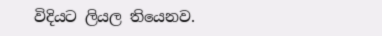විදියට ලියල තියෙනව.